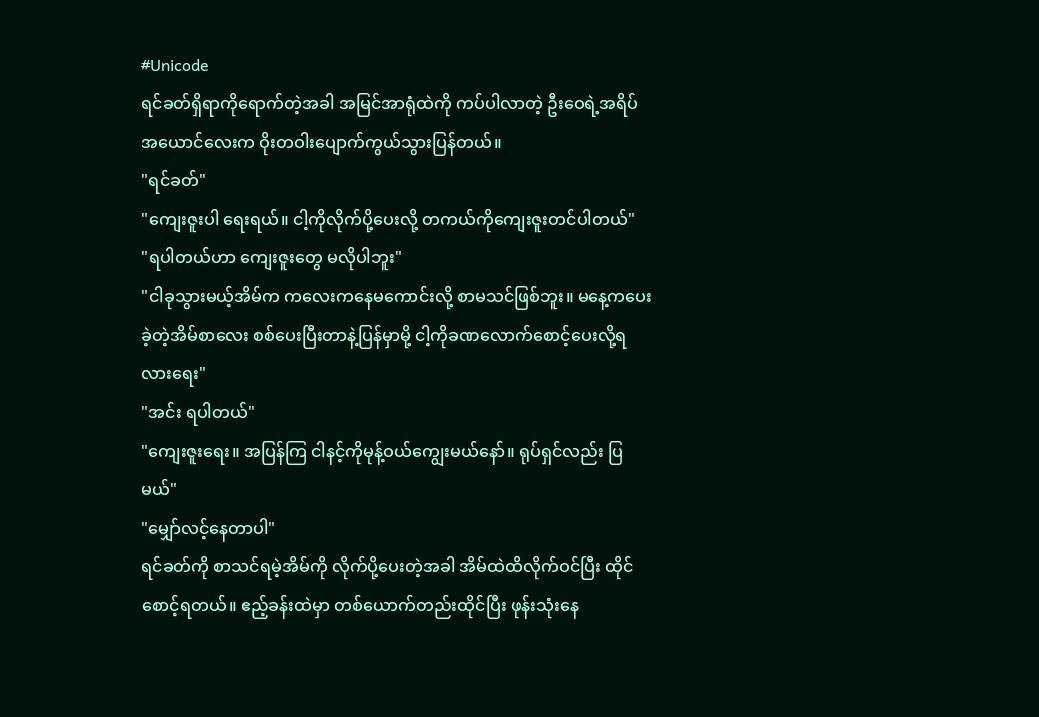#Unicode
ရင်ခတ်ရှိရာကိုရောက်တဲ့အခါ အမြင်အာရုံထဲကို ကပ်ပါလာတဲ့ ဦးဝေရဲ့အရိပ်အယောင်လေးက ဝိုးတဝါးပျောက်ကွယ်သွားပြန်တယ်။
"ရင်ခတ်"
"ကျေးဇူးပါ ရေးရယ်။ ငါ့ကိုလိုက်ပို့ပေးလို့ တကယ်ကိုကျေးဇူးတင်ပါတယ်"
"ရပါတယ်ဟာ ကျေးဇူးတွေ မလိုပါဘူး"
"ငါခုသွားမယ့်အိမ်က ကလေးကနေမကောင်းလို့ စာမသင်ဖြစ်ဘူး။ မနေ့ကပေးခဲ့တဲ့အိမ်စာလေး စစ်ပေးပြီးတာနဲ့ပြန်မှာမို့ ငါ့ကိုခဏလောက်စောင့်ပေးလို့ရလားရေး"
"အင်း ရပါတယ်"
"ကျေးဇူးရေး။ အပြန်ကြ ငါနင့်ကိုမုန့်ဝယ်ကျွေးမယ်နော်။ ရုပ်ရှင်လည်း ပြမယ်"
"မျှော်လင့်နေတာပါ"
ရင်ခတ်ကို စာသင်ရမဲ့အိမ်ကို လိုက်ပို့ပေးတဲ့အခါ အိမ်ထဲထိလိုက်ဝင်ပြီး ထိုင်စောင့်ရတယ်။ ဧည့်ခန်းထဲမှာ တစ်ယောက်တည်းထိုင်ပြီး ဖုန်းသုံးနေ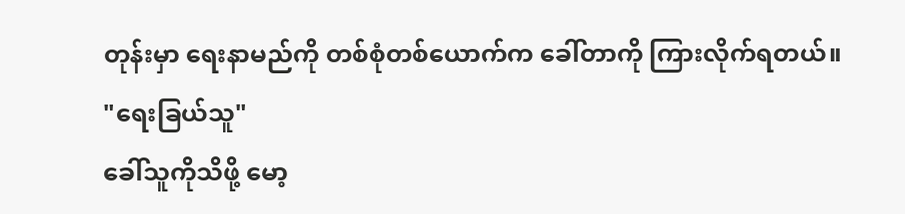တုန်းမှာ ရေးနာမည်ကို တစ်စုံတစ်ယောက်က ခေါ်တာကို ကြားလိုက်ရတယ်။
"ရေးခြယ်သူ"
ခေါ်သူကိုသိဖို့ မော့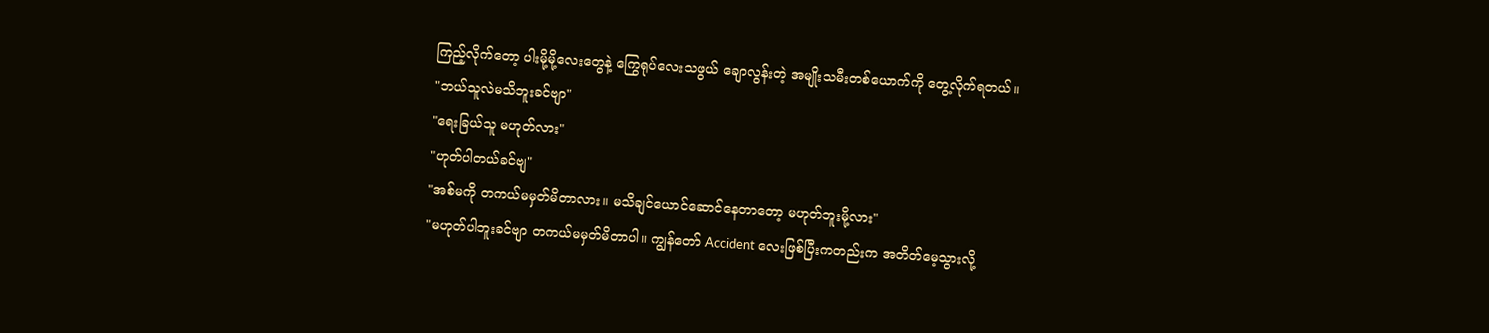ကြည့်လိုက်တော့ ပါးမို့မို့လေးတွေနဲ့ ကြွေရုပ်လေးသဖွယ် ချောလွန်းတဲ့ အမျိုးသမီးတစ်ယောက်ကို တွေ့လိုက်ရတယ်။
"ဘယ်သူလဲမသိဘူးခင်ဗျာ"
"ရေးခြယ်သူ မဟုတ်လား"
"ဟုတ်ပါတယ်ခင်ဗျ"
"အစ်မကို တကယ်မမှတ်မိတာလား။ မသိချင်ယောင်ဆောင်နေတာတော့ မဟုတ်ဘူးမို့လား"
"မဟုတ်ပါဘူးခင်ဗျာ တကယ်မမှတ်မိတာပါ။ ကျွန်တော် Accident လေးဖြစ်ပြီးကတည်းက အတိတ်မေ့သွားလို့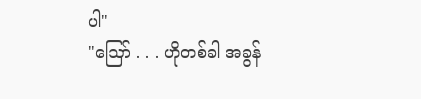ပါ"
"ဪ . . . ဟိုတစ်ခါ အခွန်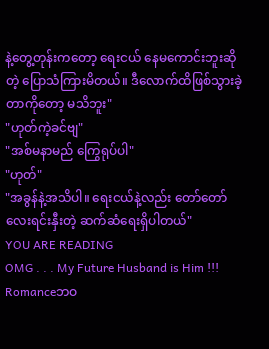နဲ့တွေ့တုန်းကတော့ ရေးငယ် နေမကောင်းဘူးဆိုတဲ့ ပြောသံကြားမိတယ်။ ဒီလောက်ထိဖြစ်သွားခဲ့တာကိုတော့ မသိဘူး"
"ဟုတ်ကဲ့ခင်ဗျ"
"အစ်မနာမည် ကြွေရုပ်ပါ"
"ဟုတ်"
"အခွန်နဲ့အသိပါ။ ရေးငယ်နဲ့လည်း တော်တော်လေးရင်းနှီးတဲ့ ဆက်ဆံရေးရှိပါတယ်"
YOU ARE READING
OMG . . . My Future Husband is Him !!!
Romanceဘဝ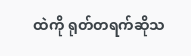ထဲကို ရုတ်တရက်ဆိုသ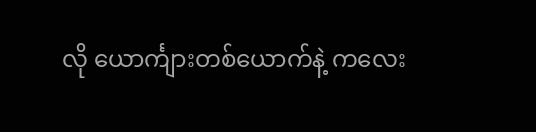လို ယောင်္ကျားတစ်ယောက်နဲ့ ကလေး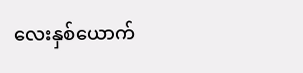လေးနှစ်ယောက်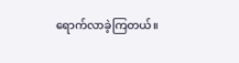ရောက်လာခဲ့ကြတယ်။